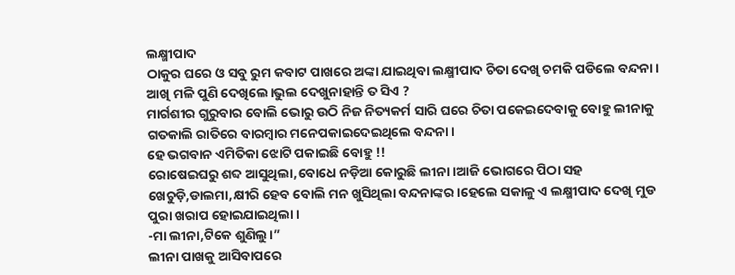ଲକ୍ଷ୍ମୀପାଦ
ଠାକୁର ଘରେ ଓ ସବୁ ରୁମ କବାଟ ପାଖରେ ଅଙ୍କା ଯାଇଥିବା ଲକ୍ଷ୍ମୀପାଦ ଚିତା ଦେଖି ଚମକି ପଡିଲେ ବନ୍ଦନା।
ଆଖି ମଳି ପୁଣି ଦେଖିଲେ।ଭୁଲ ଦେଖୁନାହାନ୍ତି ତ ସିଏ ?
ମାର୍ଗଶୀର ଗୁରୁବାର ବୋଲି ଭୋରୁ ଉଠି ନିଜ ନିତ୍ୟକର୍ମ ସାରି ଘରେ ଚିତା ପକେଇଦେବାକୁ ବୋହୁ ଲୀନାକୁ ଗତକାଲି ରାତିରେ ବାରମ୍ବାର ମନେପକାଇଦେଇଥିଲେ ବନ୍ଦନା।
ହେ ଭଗବାନ ଏମିତିକା ଝୋଟି ପକାଇଛି ବୋହୁ !!
ରୋଷେଇଘରୁ ଶବ୍ଦ ଆସୁଥିଲା,ବୋଧେ ନଡ଼ିଆ କୋରୁଛି ଲୀନା।ଆଜି ଭୋଗରେ ପିଠା ସହ ଖେଚୁଡ଼ି,ଡାଲମା,କ୍ଷୀରି ହେବ ବୋଲି ମନ ଖୁସିଥିଲା ବନ୍ଦନାଙ୍କର।ହେଲେ ସକାଳୁ ଏ ଲକ୍ଷ୍ମୀପାଦ ଦେଖି ମୁଡ ପୁରା ଖରାପ ହୋଇଯାଇଥିଲା।
-ମା ଲୀନା,ଟିକେ ଶୁଣିଲୁ।”
ଲୀନା ପାଖକୁ ଆସିବାପରେ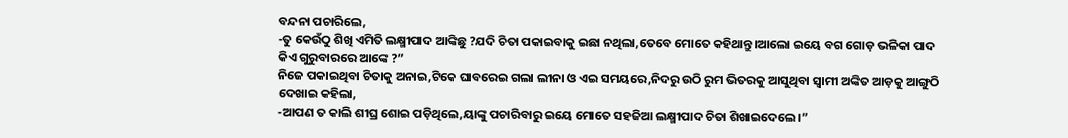ବନ୍ଦନା ପଚାରିଲେ,
-ତୁ କେଉଁଠୁ ଶିଖି ଏମିତି ଲକ୍ଷ୍ମୀପାଦ ଆଙ୍କିଛୁ ?ଯଦି ଚିତା ପକାଇବାକୁ ଇଛା ନଥିଲା,ତେବେ ମୋତେ କହିଥାନ୍ତୁ।ଆଲୋ ଇୟେ ବଗ ଗୋଡ଼ ଭଳିକା ପାଦ କିଏ ଗୁରୁବାରରେ ଆଙ୍କେ ?”
ନିଜେ ପକାଇଥିବା ଚିତାକୁ ଅନାଇ,ଟିକେ ଘାବରେଇ ଗଲା ଲୀନା ଓ ଏଇ ସମୟରେ,ନିଦରୁ ଉଠି ରୁମ ଭିତରକୁ ଆସୁଥିବା ସ୍ୱାମୀ ଅଙ୍କିତ ଆଡ଼କୁ ଆଙ୍ଗୁଠି ଦେଖାଇ କହିଲା,
-ଆପଣ ତ କାଲି ଶୀଘ୍ର ଶୋଇ ପଡ଼ିଥିଲେ,ୟାଙ୍କୁ ପଚାରିବାରୁ ଇୟେ ମୋତେ ସହଜିଆ ଲକ୍ଷ୍ମୀପାଦ ଚିତା ଶିଖାଇଦେଲେ।”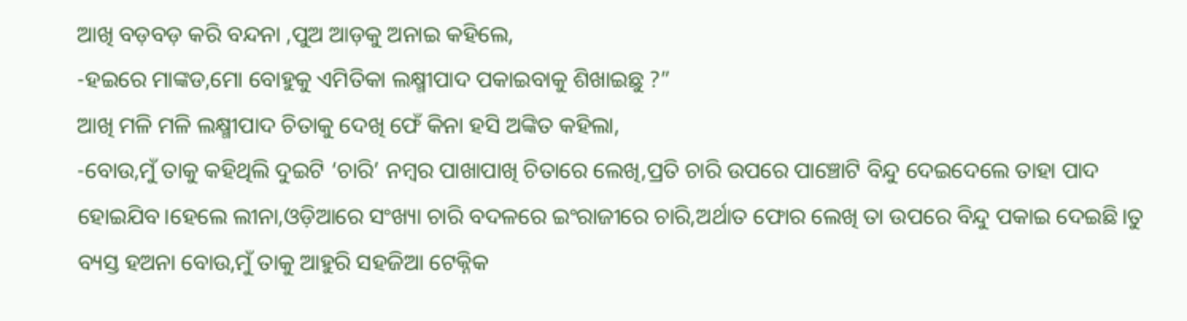ଆଖି ବଡ଼ବଡ଼ କରି ବନ୍ଦନା ,ପୁଅ ଆଡ଼କୁ ଅନାଇ କହିଲେ,
-ହଇରେ ମାଙ୍କଡ,ମୋ ବୋହୁକୁ ଏମିତିକା ଲକ୍ଷ୍ମୀପାଦ ପକାଇବାକୁ ଶିଖାଇଛୁ ?”
ଆଖି ମଳି ମଳି ଲକ୍ଷ୍ମୀପାଦ ଚିତାକୁ ଦେଖି ଫେଁ କିନା ହସି ଅଙ୍କିତ କହିଲା,
-ବୋଉ,ମୁଁ ତାକୁ କହିଥିଲି ଦୁଇଟି ‘ଚାରି’ ନମ୍ବର ପାଖାପାଖି ଚିତାରେ ଲେଖି,ପ୍ରତି ଚାରି ଉପରେ ପାଞ୍ଚୋଟି ବିନ୍ଦୁ ଦେଇଦେଲେ ତାହା ପାଦ ହୋଇଯିବ।ହେଲେ ଲୀନା,ଓଡ଼ିଆରେ ସଂଖ୍ୟା ଚାରି ବଦଳରେ ଇଂରାଜୀରେ ଚାରି,ଅର୍ଥାତ ଫୋର ଲେଖି ତା ଉପରେ ବିନ୍ଦୁ ପକାଇ ଦେଇଛି।ତୁ ବ୍ୟସ୍ତ ହଅନା ବୋଉ,ମୁଁ ତାକୁ ଆହୁରି ସହଜିଆ ଟେକ୍ନିକ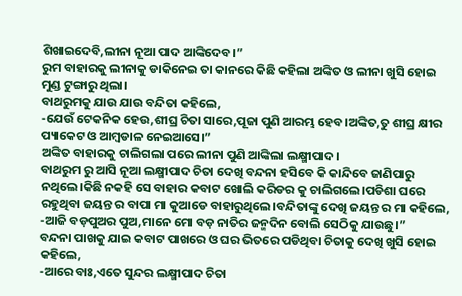ଶିଖାଇଦେବି,ଲୀନା ନୂଆ ପାଦ ଆଙ୍କିଦେବ।”
ରୁମ ବାହାରକୁ ଲୀନାକୁ ଡାକିନେଇ ତା କାନରେ କିଛି କହିଲା ଅଙ୍କିତ ଓ ଲୀନା ଖୁସି ହୋଇ ମୁଣ୍ଡ ଟୁଙ୍ଗାରୁ ଥିଲା।
ବାଥରୁମକୁ ଯାଉ ଯାଉ ବନ୍ଦିତା କହିଲେ,
-ଯେଉଁ ଟେକନିକ ହେଉ,ଶୀଘ୍ର ଚିତା ସାରେ,ପୂଜା ପୁଣି ଆରମ୍ଭ ହେବ।ଅଙ୍କିତ,ତୁ ଶୀଘ୍ର କ୍ଷୀର ପ୍ୟାକେଟ ଓ ଆମ୍ବଡାଳ ନେଇଆସେ।”
ଅଙ୍କିତ ବାହାରକୁ ଚାଲିଗଲା ପରେ ଲୀନା ପୁଣି ଆଙ୍କିଲା ଲକ୍ଷ୍ମୀପାଦ।
ବାଥରୁମ ରୁ ଆସି ନୂଆ ଲକ୍ଷ୍ମୀପାଦ ଚିତା ଦେଖି ବନ୍ଦନା ହସିବେ କି କାନ୍ଦିବେ ଜାଣିପାରୁ ନଥିଲେ।କିଛି ନକହି ସେ ବାହାର କବାଟ ଖୋଲି କରିଡର କୁ ଚାଲିଗଲେ।ପଡିଶା ଘରେ ରହୁଥିବା ଜୟନ୍ତ ର ବାପା ମା କୁଆଡେ ବାହାରୁଥିଲେ।ବନ୍ଦିତାଙ୍କୁ ଦେଖି ଜୟନ୍ତ ର ମା କହିଲେ,
-ଆଜି ବଡ଼ପୁଅର ପୁଅ,ମାନେ ମୋ ବଡ଼ ନାତିର ଜନ୍ମଦିନ ବୋଲି ସେଠିକୁ ଯାଉଛୁ।”
ବନ୍ଦନା ପାଖକୁ ଯାଇ କବାଟ ପାଖରେ ଓ ଘର ଭିତରେ ପଡିଥିବା ଚିତାକୁ ଦେଖି ଖୁସି ହୋଇ କହିଲେ,
-ଆରେ ବାଃ,ଏତେ ସୁନ୍ଦର ଲକ୍ଷ୍ମୀପାଦ ଚିତା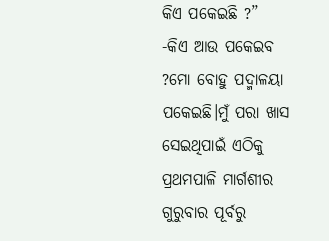କିଏ ପକେଇଛି ?”
-କିଏ ଆଉ ପକେଇବ ?ମୋ ବୋହୁ ପଦ୍ମାଳୟା ପକେଇଛି।ମୁଁ ପରା ଖାସ ସେଇଥିପାଇଁ ଏଠିକୁ ପ୍ରଥମପାଳି ମାର୍ଗଶୀର ଗୁରୁବାର ପୂର୍ବରୁ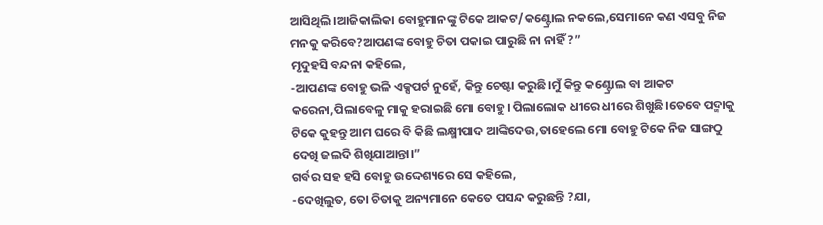ଆସିଥିଲି।ଆଜିକାଲିକା ବୋହୁମାନଙ୍କୁ ଟିକେ ଆକଟ/କଣ୍ଟ୍ରୋଲ ନକଲେ,ସେମାନେ କଣ ଏସବୁ ନିଜ ମନକୁ କରିବେ?ଆପଣଙ୍କ ବୋହୁ ଚିତା ପକାଇ ପାରୁଛି ନା ନାହିଁ ?”
ମୃଦୁହସି ବନ୍ଦନା କହିଲେ,
-ଆପଣଙ୍କ ବୋହୁ ଭଳି ଏକ୍ସପର୍ଟ ନୁହେଁ, କିନ୍ତୁ ଚେଷ୍ଟା କରୁଛି।ମୁଁ କିନ୍ତୁ କଣ୍ଟ୍ରୋଲ ବା ଆକଟ କରେନା,ପିଲାବେଳୁ ମାକୁ ହରାଇଛି ମୋ ବୋହୁ। ପିଲାଲୋକ ଧୀରେ ଧୀରେ ଶିଖୁଛି।ତେବେ ପଦ୍ମାକୁ ଟିକେ କୁହନ୍ତୁ ଆମ ଘରେ ବି କିଛି ଲକ୍ଷ୍ମୀପାଦ ଆଙ୍କିଦେଉ,ତାହେଲେ ମୋ ବୋହୁ ଟିକେ ନିଜ ସାଙ୍ଗଠୁ ଦେଖି ଜଲଦି ଶିଖିଯାଆନ୍ତା।”
ଗର୍ବର ସହ ହସି ବୋହୁ ଉଦ୍ଦେଶ୍ୟରେ ସେ କହିଲେ,
-ଦେଖିଲୁତ, ତୋ ଚିତାକୁ ଅନ୍ୟମାନେ କେତେ ପସନ୍ଦ କରୁଛନ୍ତି ?ଯା,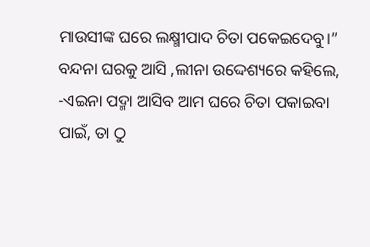ମାଉସୀଙ୍କ ଘରେ ଲକ୍ଷ୍ମୀପାଦ ଚିତା ପକେଇଦେବୁ।”
ବନ୍ଦନା ଘରକୁ ଆସି ,ଲୀନା ଉଦ୍ଦେଶ୍ୟରେ କହିଲେ,
-ଏଇନା ପଦ୍ମା ଆସିବ ଆମ ଘରେ ଚିତା ପକାଇବା ପାଇଁ, ତା ଠୁ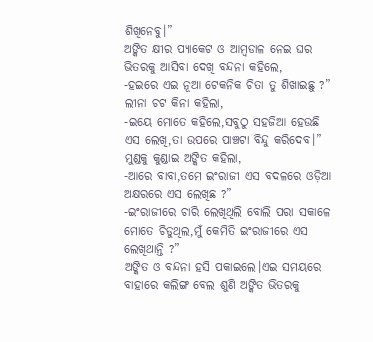ଶିଖିନେବୁ।”
ଅଙ୍କିତ କ୍ଷୀର ପ୍ୟାକେଟ ଓ ଆମ୍ବଡାଳ ନେଇ ଘର ଭିତରକୁ ଆସିବା ଦେଖି ବନ୍ଦନା କହିଲେ,
-ହଇରେ ଏଇ ନୂଆ ଟେକନିକ ଚିତା ତୁ ଶିଖାଇଛୁ ?”
ଲୀନା ଚଟ କିନା କହିଲା,
-ଇୟେ ମୋତେ କହିଲେ,ସବୁଠୁ ସହଜିଆ ହେଉଛି ଏସ ଲେଖି,ତା ଉପରେ ପାଞ୍ଚଟା ବିନ୍ଦୁ କରିଦେବ।”
ମୁଣ୍ଡକୁ କୁଣ୍ଡାଇ ଅଙ୍କିତ କହିଲା,
-ଆରେ ବାବା,ତମେ ଇଂରାଜୀ ଏସ ବଦଳରେ ଓଡ଼ିଆ ଅକ୍ଷରରେ ଏସ ଲେଖିଛ ?”
-ଇଂରାଜୀରେ ଚାରି ଲେଖିଥିଲି ବୋଲି ପରା ସକାଳେ ମୋତେ ଚିଡୁଥିଲ,ମୁଁ କେମିତି ଇଂରାଜୀରେ ଏସ ଲେଖିଥାନ୍ତି ?”
ଅଙ୍କିତ ଓ ବନ୍ଦନା ହସି ପକାଇଲେ।ଏଇ ସମୟରେ ବାହାରେ କଲିଙ୍ଗ ବେଲ ଶୁଣି ଅଙ୍କିତ ଭିତରକୁ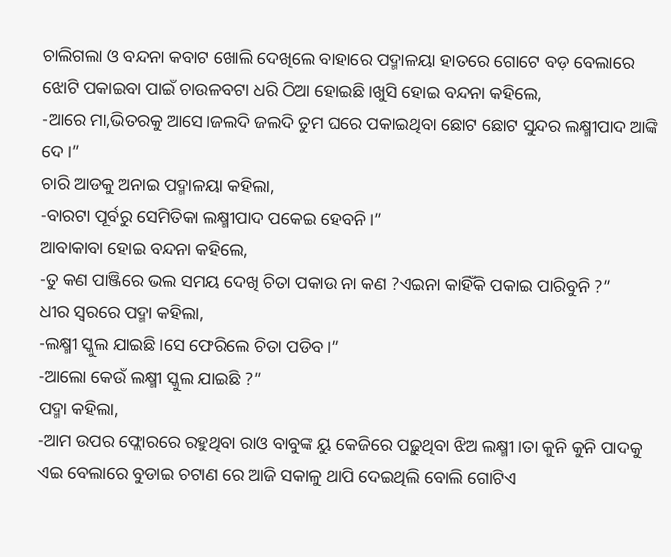ଚାଲିଗଲା ଓ ବନ୍ଦନା କବାଟ ଖୋଲି ଦେଖିଲେ ବାହାରେ ପଦ୍ମାଳୟା ହାତରେ ଗୋଟେ ବଡ଼ ବେଲାରେ ଝୋଟି ପକାଇବା ପାଇଁ ଚାଉଳବଟା ଧରି ଠିଆ ହୋଇଛି।ଖୁସି ହୋଇ ବନ୍ଦନା କହିଲେ,
-ଆରେ ମା,ଭିତରକୁ ଆସେ।ଜଲଦି ଜଲଦି ତୁମ ଘରେ ପକାଇଥିବା ଛୋଟ ଛୋଟ ସୁନ୍ଦର ଲକ୍ଷ୍ମୀପାଦ ଆଙ୍କି ଦେ।”
ଚାରି ଆଡକୁ ଅନାଇ ପଦ୍ମାଳୟା କହିଲା,
-ବାରଟା ପୂର୍ବରୁ ସେମିତିକା ଲକ୍ଷ୍ମୀପାଦ ପକେଇ ହେବନି।”
ଆବାକାବା ହୋଇ ବନ୍ଦନା କହିଲେ,
-ତୁ କଣ ପାଞ୍ଜିରେ ଭଲ ସମୟ ଦେଖି ଚିତା ପକାଉ ନା କଣ ?ଏଇନା କାହିଁକି ପକାଇ ପାରିବୁନି ?”
ଧୀର ସ୍ୱରରେ ପଦ୍ମା କହିଲା,
-ଲକ୍ଷ୍ମୀ ସ୍କୁଲ ଯାଇଛି।ସେ ଫେରିଲେ ଚିତା ପଡିବ।”
-ଆଲୋ କେଉଁ ଲକ୍ଷ୍ମୀ ସ୍କୁଲ ଯାଇଛି ?”
ପଦ୍ମା କହିଲା,
-ଆମ ଉପର ଫ୍ଲୋରରେ ରହୁଥିବା ରାଓ ବାବୁଙ୍କ ୟୁ କେଜିରେ ପଢ଼ୁଥିବା ଝିଅ ଲକ୍ଷ୍ମୀ।ତା କୁନି କୁନି ପାଦକୁ ଏଇ ବେଲାରେ ବୁଡାଇ ଚଟାଣ ରେ ଆଜି ସକାଳୁ ଥାପି ଦେଇଥିଲି ବୋଲି ଗୋଟିଏ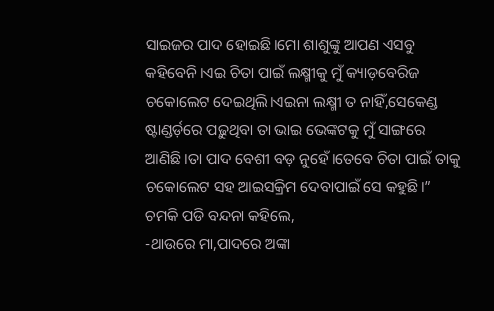ସାଇଜର ପାଦ ହୋଇଛି।ମୋ ଶାଶୁଙ୍କୁ ଆପଣ ଏସବୁ କହିବେନି।ଏଇ ଚିତା ପାଇଁ ଲକ୍ଷ୍ମୀକୁ ମୁଁ କ୍ୟାଡ଼ବେରିଜ ଚକୋଲେଟ ଦେଇଥିଲି।ଏଇନା ଲକ୍ଷ୍ମୀ ତ ନାହିଁ,ସେକେଣ୍ଡ ଷ୍ଟାଣ୍ଡର୍ଡ଼ରେ ପଢ଼ୁଥିବା ତା ଭାଇ ଭେଙ୍କଟକୁ ମୁଁ ସାଙ୍ଗରେ ଆଣିଛି।ତା ପାଦ ବେଶୀ ବଡ଼ ନୁହେଁ।ତେବେ ଚିତା ପାଇଁ ତାକୁ ଚକୋଲେଟ ସହ ଆଇସକ୍ରିମ ଦେବାପାଇଁ ସେ କହୁଛି।”
ଚମକି ପଡି ବନ୍ଦନା କହିଲେ,
-ଥାଉରେ ମା,ପାଦରେ ଅଙ୍କା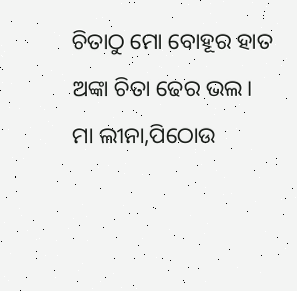ଚିତାଠୁ ମୋ ବୋହୂର ହାତ ଅଙ୍କା ଚିତା ଢେର ଭଲ।
ମା ଲୀନା,ପିଠୋଉ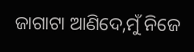ଜାଗାଟା ଆଣିଦେ,ମୁଁ ନିଜେ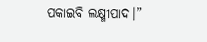ପକାଇବି ଲକ୍ଷ୍ମୀପାଦ।”